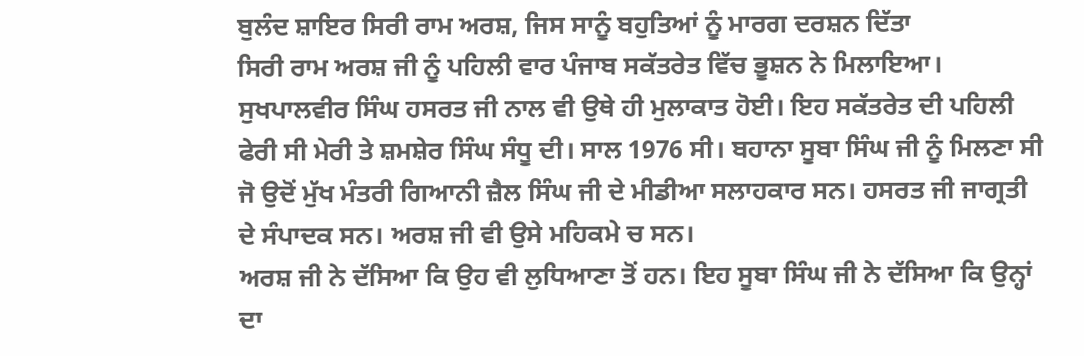ਬੁਲੰਦ ਸ਼ਾਇਰ ਸਿਰੀ ਰਾਮ ਅਰਸ਼, ਜਿਸ ਸਾਨੂੰ ਬਹੁਤਿਆਂ ਨੂੰ ਮਾਰਗ ਦਰਸ਼ਨ ਦਿੱਤਾ
ਸਿਰੀ ਰਾਮ ਅਰਸ਼ ਜੀ ਨੂੰ ਪਹਿਲੀ ਵਾਰ ਪੰਜਾਬ ਸਕੱਤਰੇਤ ਵਿੱਚ ਭੂਸ਼ਨ ਨੇ ਮਿਲਾਇਆ। ਸੁਖਪਾਲਵੀਰ ਸਿੰਘ ਹਸਰਤ ਜੀ ਨਾਲ ਵੀ ਉਥੇ ਹੀ ਮੁਲਾਕਾਤ ਹੋਈ। ਇਹ ਸਕੱਤਰੇਤ ਦੀ ਪਹਿਲੀ ਫੇਰੀ ਸੀ ਮੇਰੀ ਤੇ ਸ਼ਮਸ਼ੇਰ ਸਿੰਘ ਸੰਧੂ ਦੀ। ਸਾਲ 1976 ਸੀ। ਬਹਾਨਾ ਸੂਬਾ ਸਿੰਘ ਜੀ ਨੂੰ ਮਿਲਣਾ ਸੀ ਜੋ ਉਦੋਂ ਮੁੱਖ ਮੰਤਰੀ ਗਿਆਨੀ ਜ਼ੈਲ ਸਿੰਘ ਜੀ ਦੇ ਮੀਡੀਆ ਸਲਾਹਕਾਰ ਸਨ। ਹਸਰਤ ਜੀ ਜਾਗ੍ਰਤੀ ਦੇ ਸੰਪਾਦਕ ਸਨ। ਅਰਸ਼ ਜੀ ਵੀ ਉਸੇ ਮਹਿਕਮੇ ਚ ਸਨ।
ਅਰਸ਼ ਜੀ ਨੇ ਦੱਸਿਆ ਕਿ ਉਹ ਵੀ ਲੁਧਿਆਣਾ ਤੋਂ ਹਨ। ਇਹ ਸੂਬਾ ਸਿੰਘ ਜੀ ਨੇ ਦੱਸਿਆ ਕਿ ਉਨ੍ਹਾਂ ਦਾ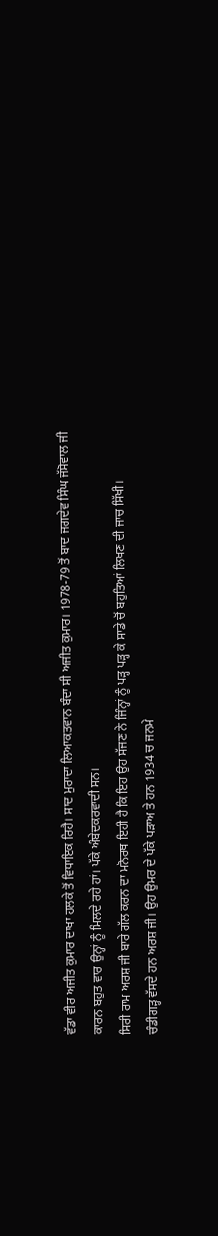ਵੱਡਾ ਵੀਰ ਅਜੀਤ ਕੁਮਾਰ ਦਾਖਾ ਹਲਕੇ ਤੋਂ ਵਿਧਾਇਕ ਰਿਹੈ। ਸਾਦ ਮੁਰਾਦਾ ਲਿਆਕਤਵਾਨ ਬੰਦਾ ਸੀ ਅਜੀਤ ਕੁਮਾਰ। 1978-79 ਤੋਂ ਬਾਦ ਜਗਦੇਵ ਸਿੰਘ ਜੱਸੋਵਾਲ ਜੀ ਕਾਰਨ ਬਹੁਤ ਵਾਰ ਉਨ੍ਹਾਂ ਨੂੰ ਮਿਲਦੇ ਰਹੇ ਹਾਂ। ਪੱਕੇ ਅੰਬੇਦਕਰਵਾਦੀ ਸਨ।
ਸਿਰੀ ਰਾਮ ਅਰਸ਼ ਜੀ ਬਾਰੇ ਗੱਲ ਕਰਨ ਦਾ ਮਨੋਰਥ ਇਹੀ ਹੈ ਕਿ ਇਹ ਉਹ ਸੱਜਣ ਨੇ ਜਿੰਨ੍ਹਾਂ ਨੂੰ ਪੜ੍ਹ ਪੜ੍ਹ ਕੇ ਸਾਡੇ ਚੋਂ ਬਹੁਤਿਆਂ ਲਿਖਣ ਦੀ ਜਾਚ ਸਿੱਖੀ।
ਚੰਡੀਗੜ੍ਹ ਵੱਸਦੇ ਹਨ ਅਰਸ਼ ਜੀ। ਉਹ ਉਮਰ ਦੇ ਪੱਕੇ ਪੜਾਅ ਤੇ ਹਨ 1934 ਚ ਜਨਮੇ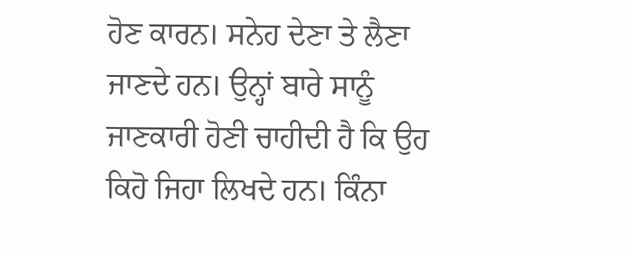ਹੋਣ ਕਾਰਨ। ਸਨੇਹ ਦੇਣਾ ਤੇ ਲੈਣਾ ਜਾਣਦੇ ਹਨ। ਉਨ੍ਹਾਂ ਬਾਰੇ ਸਾਨੂੰ ਜਾਣਕਾਰੀ ਹੋਣੀ ਚਾਹੀਦੀ ਹੈ ਕਿ ਉਹ ਕਿਹੋ ਜਿਹਾ ਲਿਖਦੇ ਹਨ। ਕਿੰਨਾ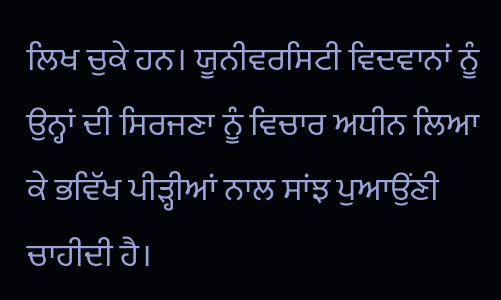ਲਿਖ ਚੁਕੇ ਹਨ। ਯੂਨੀਵਰਸਿਟੀ ਵਿਦਵਾਨਾਂ ਨੂੰ ਉਨ੍ਹਾਂ ਦੀ ਸਿਰਜਣਾ ਨੂੰ ਵਿਚਾਰ ਅਧੀਨ ਲਿਆ ਕੇ ਭਵਿੱਖ ਪੀੜ੍ਹੀਆਂ ਨਾਲ ਸਾਂਝ ਪੁਆਉਂਣੀ ਚਾਹੀਦੀ ਹੈ।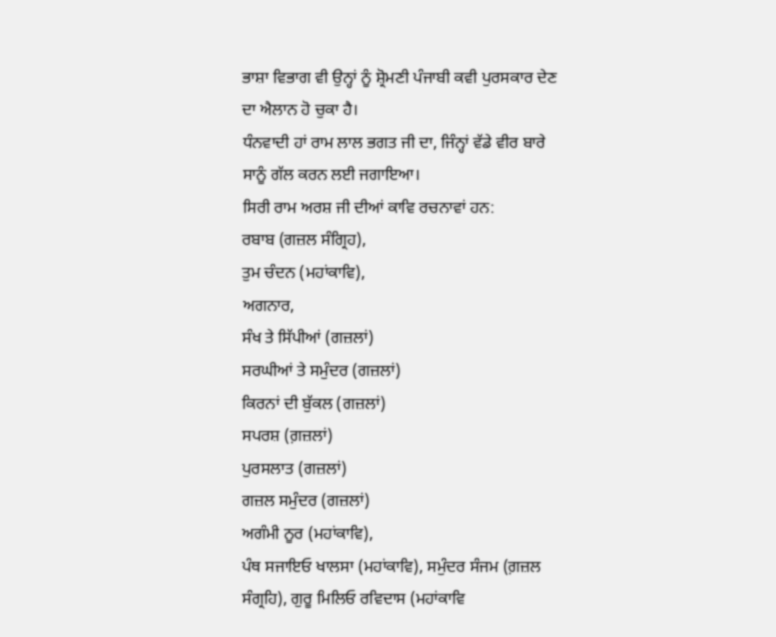ਭਾਸ਼ਾ ਵਿਭਾਗ ਵੀ ਉਨ੍ਹਾਂ ਨੂੰ ਸ਼੍ਰੋਮਣੀ ਪੰਜਾਬੀ ਕਵੀ ਪੁਰਸਕਾਰ ਦੇਣ ਦਾ ਐਲਾਨ ਹੋ ਚੁਕਾ ਹੈ।
ਧੰਨਵਾਦੀ ਹਾਂ ਰਾਮ ਲਾਲ ਭਗਤ ਜੀ ਦਾ, ਜਿੰਨ੍ਹਾਂ ਵੱਡੇ ਵੀਰ ਬਾਰੇ ਸਾਨੂੰ ਗੱਲ ਕਰਨ ਲਈ ਜਗਾਇਆ।
ਸਿਰੀ ਰਾਮ ਅਰਸ਼ ਜੀ ਦੀਆਂ ਕਾਵਿ ਰਚਨਾਵਾਂ ਹਨ:
ਰਬਾਬ (ਗਜ਼ਲ ਸੰਗ੍ਰਿਹ),
ਤੁਮ ਚੰਦਨ (ਮਹਾਂਕਾਵਿ),
ਅਗਨਾਰ,
ਸੰਖ ਤੇ ਸਿੱਪੀਆਂ (ਗਜ਼ਲਾਂ)
ਸਰਘੀਆਂ ਤੇ ਸਮੁੰਦਰ (ਗਜ਼ਲਾਂ)
ਕਿਰਨਾਂ ਦੀ ਬੁੱਕਲ (ਗਜ਼ਲਾਂ)
ਸਪਰਸ਼ (ਗ਼ਜ਼ਲਾਂ)
ਪੁਰਸਲਾਤ (ਗਜ਼ਲਾਂ)
ਗਜ਼ਲ ਸਮੁੰਦਰ (ਗਜ਼ਲਾਂ)
ਅਗੰਮੀ ਨੂਰ (ਮਹਾਂਕਾਵਿ),
ਪੰਥ ਸਜਾਇਓ ਖਾਲਸਾ (ਮਹਾਂਕਾਵਿ), ਸਮੁੰਦਰ ਸੰਜਮ (ਗ਼ਜ਼ਲ ਸੰਗ੍ਰਹਿ), ਗੁਰੂ ਮਿਲਿਓ ਰਵਿਦਾਸ (ਮਹਾਂਕਾਵਿ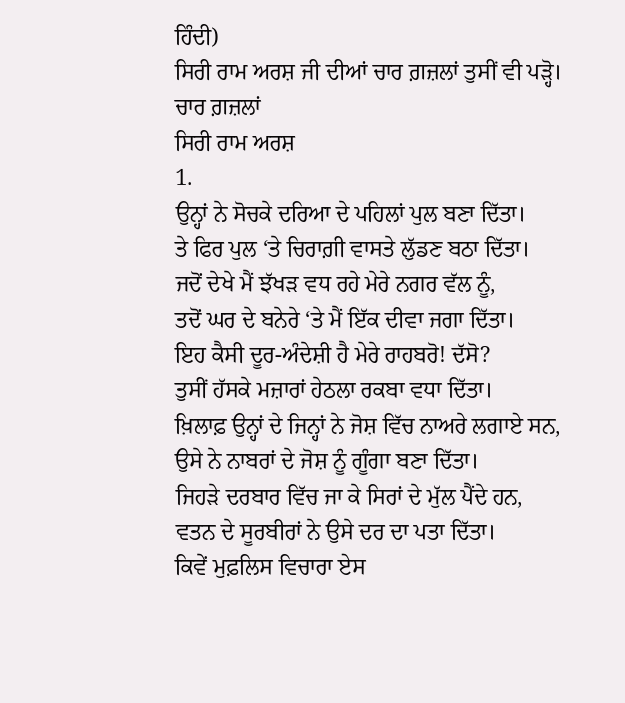ਹਿੰਦੀ)
ਸਿਰੀ ਰਾਮ ਅਰਸ਼ ਜੀ ਦੀਆਂ ਚਾਰ ਗ਼ਜ਼ਲਾਂ ਤੁਸੀਂ ਵੀ ਪੜ੍ਹੋ।
ਚਾਰ ਗ਼ਜ਼ਲਾਂ
ਸਿਰੀ ਰਾਮ ਅਰਸ਼
1.
ਉਨ੍ਹਾਂ ਨੇ ਸੋਚਕੇ ਦਰਿਆ ਦੇ ਪਹਿਲਾਂ ਪੁਲ ਬਣਾ ਦਿੱਤਾ।
ਤੇ ਫਿਰ ਪੁਲ ‘ਤੇ ਚਿਰਾਗ਼ੀ ਵਾਸਤੇ ਲੁੱਡਣ ਬਠਾ ਦਿੱਤਾ।
ਜਦੋਂ ਦੇਖੇ ਮੈਂ ਝੱਖੜ ਵਧ ਰਹੇ ਮੇਰੇ ਨਗਰ ਵੱਲ ਨੂੰ,
ਤਦੋਂ ਘਰ ਦੇ ਬਨੇਰੇ ‘ਤੇ ਮੈਂ ਇੱਕ ਦੀਵਾ ਜਗਾ ਦਿੱਤਾ।
ਇਹ ਕੈਸੀ ਦੂਰ-ਅੰਦੇਸ਼ੀ ਹੈ ਮੇਰੇ ਰਾਹਬਰੋ! ਦੱਸੋ?
ਤੁਸੀਂ ਹੱਸਕੇ ਮਜ਼ਾਰਾਂ ਹੇਠਲਾ ਰਕਬਾ ਵਧਾ ਦਿੱਤਾ।
ਖ਼ਿਲਾਫ਼ ਉਨ੍ਹਾਂ ਦੇ ਜਿਨ੍ਹਾਂ ਨੇ ਜੋਸ਼ ਵਿੱਚ ਨਾਅਰੇ ਲਗਾਏ ਸਨ,
ਉਸੇ ਨੇ ਨਾਬਰਾਂ ਦੇ ਜੋਸ਼ ਨੂੰ ਗੂੰਗਾ ਬਣਾ ਦਿੱਤਾ।
ਜਿਹੜੇ ਦਰਬਾਰ ਵਿੱਚ ਜਾ ਕੇ ਸਿਰਾਂ ਦੇ ਮੁੱਲ ਪੈਂਦੇ ਹਨ,
ਵਤਨ ਦੇ ਸੂਰਬੀਰਾਂ ਨੇ ਉਸੇ ਦਰ ਦਾ ਪਤਾ ਦਿੱਤਾ।
ਕਿਵੇਂ ਮੁਫ਼ਲਿਸ ਵਿਚਾਰਾ ਏਸ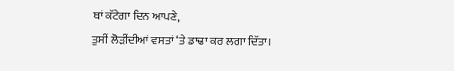ਥਾਂ ਕੱਟੇਗਾ ਦਿਨ ਆਪਣੇ,
ਤੁਸੀਂ ਲੋੜੀਂਦੀਆਂ ਵਸਤਾਂ ‘ਤੇ ਡਾਢਾ ਕਰ ਲਗਾ ਦਿੱਤਾ।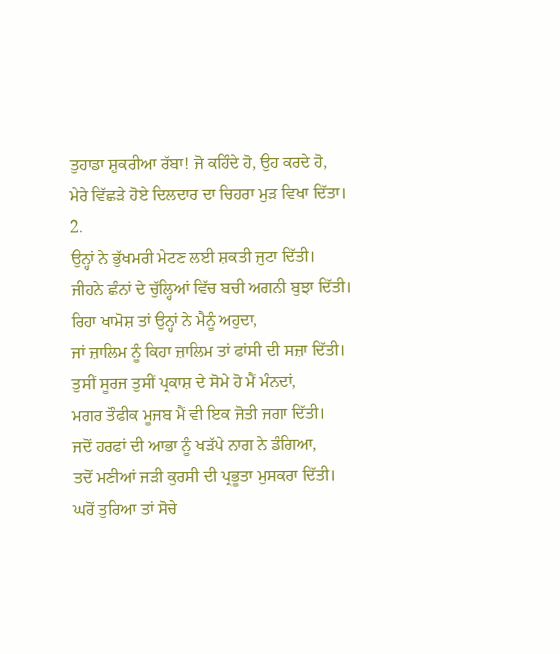ਤੁਹਾਡਾ ਸ਼ੁਕਰੀਆ ਰੱਬਾ! ਜੋ ਕਹਿੰਦੇ ਹੋ, ਉਹ ਕਰਦੇ ਹੋ,
ਮੇਰੇ ਵਿੱਛੜੇ ਹੋਏ ਦਿਲਦਾਰ ਦਾ ਚਿਹਰਾ ਮੁੜ ਵਿਖਾ ਦਿੱਤਾ।
2.
ਉਨ੍ਹਾਂ ਨੇ ਭੁੱਖਮਰੀ ਮੇਟਣ ਲਈ ਸ਼ਕਤੀ ਜੁਟਾ ਦਿੱਤੀ।
ਜੀਹਨੇ ਛੰਨਾਂ ਦੇ ਚੁੱਲ੍ਹਿਆਂ ਵਿੱਚ ਬਚੀ ਅਗਨੀ ਬੁਝਾ ਦਿੱਤੀ।
ਰਿਹਾ ਖਾਮੋਸ਼ ਤਾਂ ਉਨ੍ਹਾਂ ਨੇ ਮੈਨੂੰ ਅਹੁਦਾ,
ਜਾਂ ਜ਼ਾਲਿਮ ਨੂੰ ਕਿਹਾ ਜ਼ਾਲਿਮ ਤਾਂ ਫਾਂਸੀ ਦੀ ਸਜ਼ਾ ਦਿੱਤੀ।
ਤੁਸੀਂ ਸੂਰਜ ਤੁਸੀਂ ਪ੍ਰਕਾਸ਼ ਦੇ ਸੋਮੇ ਹੋ ਮੈਂ ਮੰਨਦਾਂ,
ਮਗਰ ਤੌਫੀਕ ਮੂਜਬ ਮੈਂ ਵੀ ਇਕ ਜੋਤੀ ਜਗਾ ਦਿੱਤੀ।
ਜਦੋਂ ਹਰਫਾਂ ਦੀ ਆਭਾ ਨੂੰ ਖੜੱਪੇ ਨਾਗ ਨੇ ਡੰਗਿਆ,
ਤਦੋਂ ਮਣੀਆਂ ਜੜੀ ਕੁਰਸੀ ਦੀ ਪ੍ਰਭੂਤਾ ਮੁਸਕਰਾ ਦਿੱਤੀ।
ਘਰੋਂ ਤੁਰਿਆ ਤਾਂ ਸੋਚੇ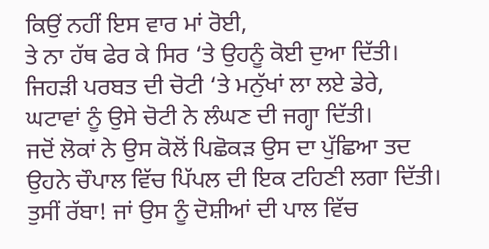ਕਿਉਂ ਨਹੀਂ ਇਸ ਵਾਰ ਮਾਂ ਰੋਈ,
ਤੇ ਨਾ ਹੱਥ ਫੇਰ ਕੇ ਸਿਰ ‘ਤੇ ਉਹਨੂੰ ਕੋਈ ਦੁਆ ਦਿੱਤੀ।
ਜਿਹੜੀ ਪਰਬਤ ਦੀ ਚੋਟੀ ‘ਤੇ ਮਨੁੱਖਾਂ ਲਾ ਲਏ ਡੇਰੇ,
ਘਟਾਵਾਂ ਨੂੰ ਉਸੇ ਚੋਟੀ ਨੇ ਲੰਘਣ ਦੀ ਜਗ੍ਹਾ ਦਿੱਤੀ।
ਜਦੋਂ ਲੋਕਾਂ ਨੇ ਉਸ ਕੋਲੋਂ ਪਿਛੋਕੜ ਉਸ ਦਾ ਪੁੱਛਿਆ ਤਦ
ਉਹਨੇ ਚੌਪਾਲ ਵਿੱਚ ਪਿੱਪਲ ਦੀ ਇਕ ਟਹਿਣੀ ਲਗਾ ਦਿੱਤੀ।
ਤੁਸੀਂ ਰੱਬਾ! ਜਾਂ ਉਸ ਨੂੰ ਦੋਸ਼ੀਆਂ ਦੀ ਪਾਲ ਵਿੱਚ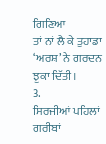ਗਿਣਿਆ
ਤਾਂ ਨਾਂ ਲੈ ਕੇ ਤੁਹਾਡਾ ‘ਅਰਸ਼’ ਨੇ ਗਰਦਨ ਝੁਕਾ ਦਿੱਤੀ।
3.
ਸਿਰਜੀਆਂ ਪਹਿਲਾਂ ਗਰੀਬਾਂ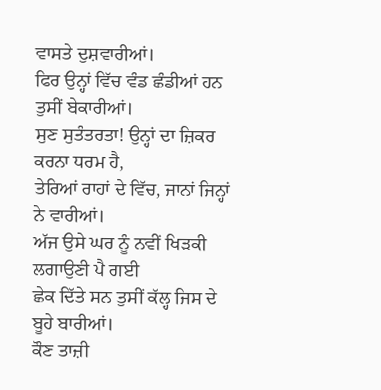ਵਾਸਤੇ ਦੁਸ਼ਵਾਰੀਆਂ।
ਫਿਰ ਉਨ੍ਹਾਂ ਵਿੱਚ ਵੰਡ ਛੰਡੀਆਂ ਹਨ ਤੁਸੀਂ ਬੇਕਾਰੀਆਂ।
ਸੁਣ ਸੁਤੰਤਰਤਾ! ਉਨ੍ਹਾਂ ਦਾ ਜ਼ਿਕਰ ਕਰਨਾ ਧਰਮ ਹੈ,
ਤੇਰਿਆਂ ਰਾਹਾਂ ਦੇ ਵਿੱਚ, ਜਾਨਾਂ ਜਿਨ੍ਹਾਂ ਨੇ ਵਾਰੀਆਂ।
ਅੱਜ ਉਸੇ ਘਰ ਨੂੰ ਨਵੀਂ ਖਿੜਕੀ ਲਗਾਉਣੀ ਪੈ ਗਈ
ਛੇਕ ਦਿੱਤੇ ਸਨ ਤੁਸੀਂ ਕੱਲ੍ਹ ਜਿਸ ਦੇ ਬੂਹੇ ਬਾਰੀਆਂ।
ਕੌਣ ਤਾਜ਼ੀ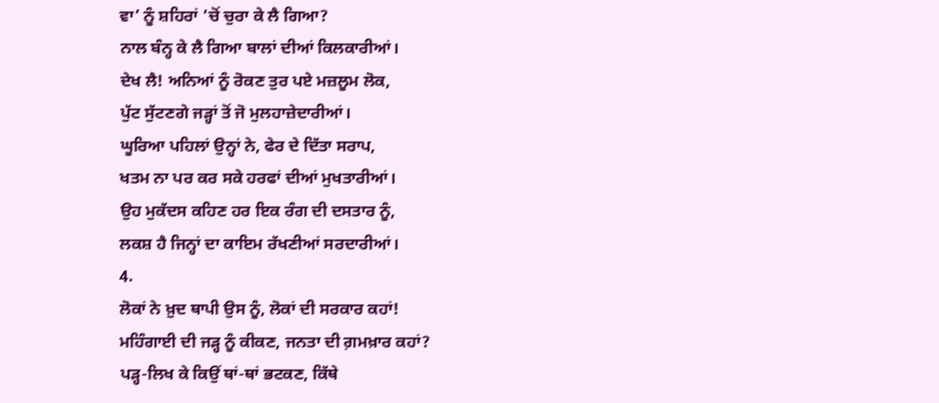ਵਾ’ ਨੂੰ ਸ਼ਹਿਰਾਂ ‘ਚੋਂ ਚੁਰਾ ਕੇ ਲੈ ਗਿਆ?
ਨਾਲ ਬੰਨ੍ਹ ਕੇ ਲੈ ਗਿਆ ਬਾਲਾਂ ਦੀਆਂ ਕਿਲਕਾਰੀਆਂ।
ਦੇਖ ਲੈ! ਅਨਿਆਂ ਨੂੰ ਰੋਕਣ ਤੁਰ ਪਏ ਮਜ਼ਲੂਮ ਲੋਕ,
ਪੁੱਟ ਸੁੱਟਣਗੇ ਜੜ੍ਹਾਂ ਤੋਂ ਜੋ ਮੁਲਹਾਜ਼ੇਦਾਰੀਆਂ।
ਘੂਰਿਆ ਪਹਿਲਾਂ ਉਨ੍ਹਾਂ ਨੇ, ਫੇਰ ਦੇ ਦਿੱਤਾ ਸਰਾਪ,
ਖਤਮ ਨਾ ਪਰ ਕਰ ਸਕੇ ਹਰਫਾਂ ਦੀਆਂ ਮੁਖਤਾਰੀਆਂ।
ਉਹ ਮੁਕੱਦਸ ਕਹਿਣ ਹਰ ਇਕ ਰੰਗ ਦੀ ਦਸਤਾਰ ਨੂੰ,
ਲਕਸ਼ ਹੈ ਜਿਨ੍ਹਾਂ ਦਾ ਕਾਇਮ ਰੱਖਣੀਆਂ ਸਰਦਾਰੀਆਂ।
4.
ਲੋਕਾਂ ਨੇ ਖ਼ੁਦ ਥਾਪੀ ਉਸ ਨੂੰ, ਲੋਕਾਂ ਦੀ ਸਰਕਾਰ ਕਹਾਂ!
ਮਹਿੰਗਾਈ ਦੀ ਜੜ੍ਹ ਨੂੰ ਕੀਕਣ, ਜਨਤਾ ਦੀ ਗ਼ਮਖ਼ਾਰ ਕਹਾਂ?
ਪੜ੍ਹ-ਲਿਖ ਕੇ ਕਿਉਂ ਥਾਂ-ਥਾਂ ਭਟਕਣ, ਕਿੱਥੇ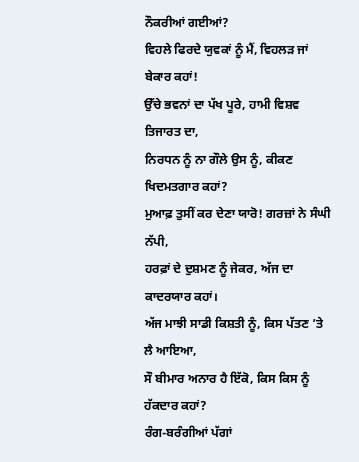ਨੌਕਰੀਆਂ ਗਈਆਂ?
ਵਿਹਲੇ ਫਿਰਦੇ ਯੁਵਕਾਂ ਨੂੰ ਮੈਂ, ਵਿਹਲੜ ਜਾਂ ਬੇਕਾਰ ਕਹਾਂ!
ਉੱਚੇ ਭਵਨਾਂ ਦਾ ਪੱਖ ਪੂਰੇ, ਹਾਮੀ ਵਿਸ਼ਵ ਤਿਜਾਰਤ ਦਾ,
ਨਿਰਧਨ ਨੂੰ ਨਾ ਗੌਲੇ ਉਸ ਨੂੰ, ਕੀਕਣ ਖਿਦਮਤਗਾਰ ਕਹਾਂ?
ਮੁਆਫ਼ ਤੁਸੀਂ ਕਰ ਦੇਣਾ ਯਾਰੋ! ਗਰਜ਼ਾਂ ਨੇ ਸੰਘੀ ਨੱਪੀ,
ਹਰਫ਼ਾਂ ਦੇ ਦੁਸ਼ਮਣ ਨੂੰ ਜੇਕਰ, ਅੱਜ ਦਾ ਕਾਦਰਯਾਰ ਕਹਾਂ।
ਅੱਜ ਮਾਝੀ ਸਾਡੀ ਕਿਸ਼ਤੀ ਨੂੰ, ਕਿਸ ਪੱਤਣ ’ਤੇ ਲੈ ਆਇਆ,
ਸੌ ਬੀਮਾਰ ਅਨਾਰ ਹੈ ਇੱਕੋ, ਕਿਸ ਕਿਸ ਨੂੰ ਹੱਕਦਾਰ ਕਹਾਂ?
ਰੰਗ-ਬਰੰਗੀਆਂ ਪੱਗਾਂ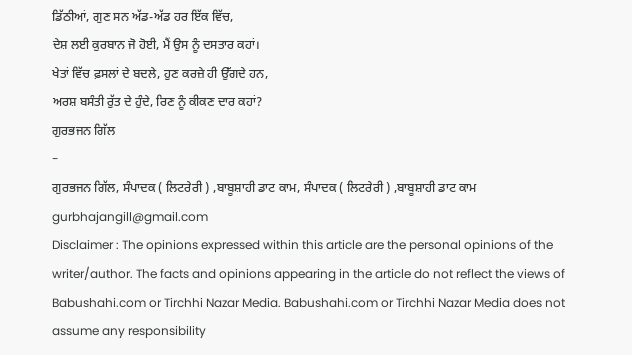ਡਿੱਠੀਆਂ, ਗੁਣ ਸਨ ਅੱਡ-ਅੱਡ ਹਰ ਇੱਕ ਵਿੱਚ,
ਦੇਸ਼ ਲਈ ਕੁਰਬਾਨ ਜੋ ਹੋਈ, ਮੈਂ ਉਸ ਨੂੰ ਦਸਤਾਰ ਕਹਾਂ।
ਖੇਤਾਂ ਵਿੱਚ ਫ਼ਸਲਾਂ ਦੇ ਬਦਲੇ, ਹੁਣ ਕਰਜ਼ੇ ਹੀ ਉੱਗਦੇ ਹਨ,
ਅਰਸ਼ ਬਸੰਤੀ ਰੁੱਤ ਦੇ ਹੁੰਦੇ, ਰਿਣ ਨੂੰ ਕੀਕਣ ਦਾਰ ਕਹਾਂ?
ਗੁਰਭਜਨ ਗਿੱਲ
-
ਗੁਰਭਜਨ ਗਿੱਲ, ਸੰਪਾਦਕ ( ਲਿਟਰੇਰੀ ) ,ਬਾਬੂਸ਼ਾਹੀ ਡਾਟ ਕਾਮ, ਸੰਪਾਦਕ ( ਲਿਟਰੇਰੀ ) ,ਬਾਬੂਸ਼ਾਹੀ ਡਾਟ ਕਾਮ
gurbhajangill@gmail.com
Disclaimer : The opinions expressed within this article are the personal opinions of the writer/author. The facts and opinions appearing in the article do not reflect the views of Babushahi.com or Tirchhi Nazar Media. Babushahi.com or Tirchhi Nazar Media does not assume any responsibility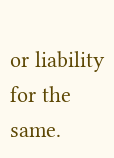or liability for the same.